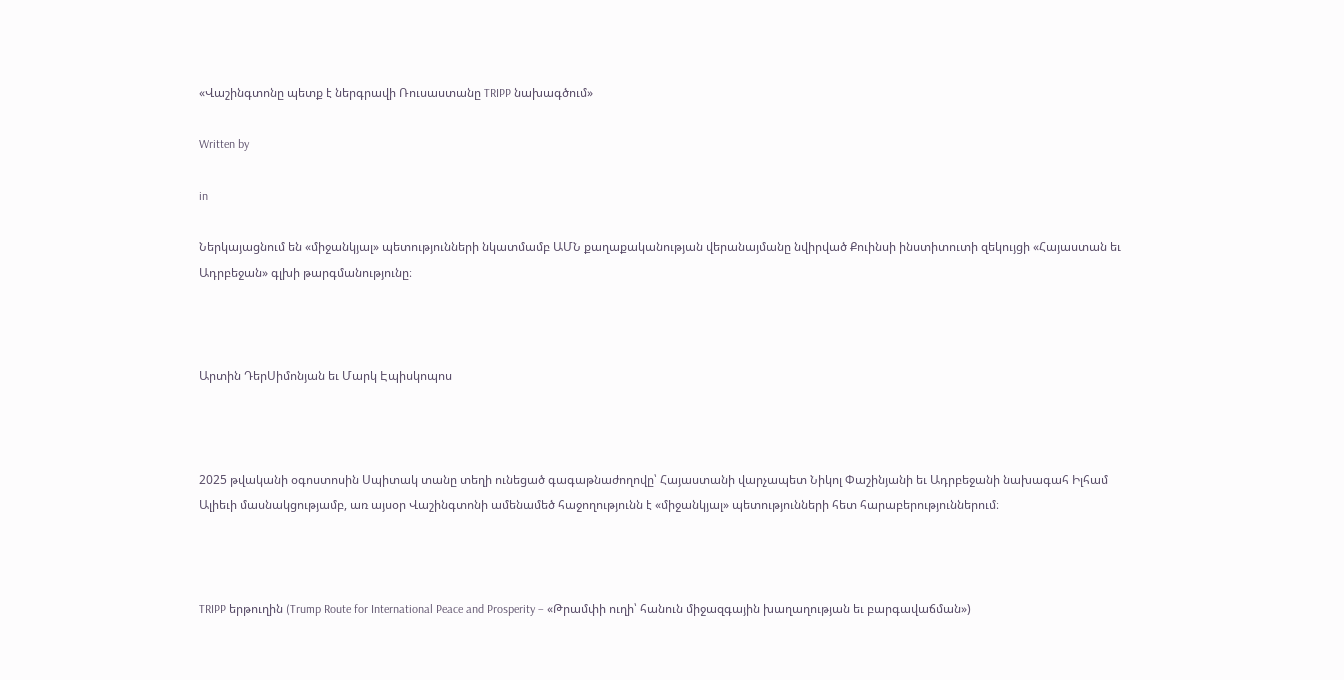«Վաշինգտոնը պետք է ներգրավի Ռուսաստանը TRIPP նախագծում»

Written by

in

Ներկայացնում են «միջանկյալ» պետությունների նկատմամբ ԱՄՆ քաղաքականության վերանայմանը նվիրված Քուինսի ինստիտուտի զեկույցի «Հայաստան եւ Ադրբեջան» գլխի թարգմանությունը։



Արտին ԴերՍիմոնյան եւ Մարկ Էպիսկոպոս



2025 թվականի օգոստոսին Սպիտակ տանը տեղի ունեցած գագաթնաժողովը՝ Հայաստանի վարչապետ Նիկոլ Փաշինյանի եւ Ադրբեջանի նախագահ Իլհամ Ալիեւի մասնակցությամբ, առ այսօր Վաշինգտոնի ամենամեծ հաջողությունն է «միջանկյալ» պետությունների հետ հարաբերություններում։



TRIPP երթուղին (Trump Route for International Peace and Prosperity – «Թրամփի ուղի՝ հանուն միջազգային խաղաղության եւ բարգավաճման»)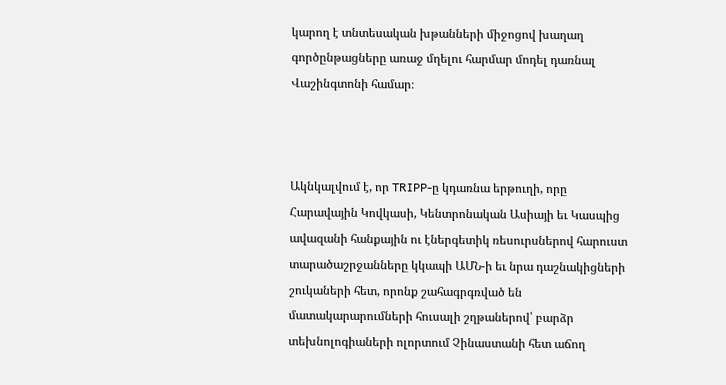կարող է տնտեսական խթանների միջոցով խաղաղ գործընթացները առաջ մղելու հարմար մոդել դառնալ Վաշինգտոնի համար։



Ակնկալվում է, որ TRIPP-ը կդառնա երթուղի, որը Հարավային Կովկասի, Կենտրոնական Ասիայի եւ Կասպից ավազանի հանքային ու էներգետիկ ռեսուրսներով հարուստ տարածաշրջանները կկապի ԱՄՆ-ի եւ նրա դաշնակիցների շուկաների հետ, որոնք շահագրգռված են մատակարարումների հուսալի շղթաներով՝ բարձր տեխնոլոգիաների ոլորտում Չինաստանի հետ աճող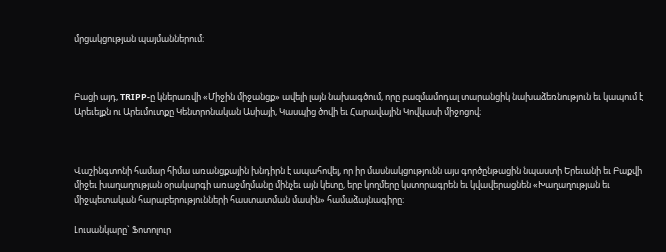մրցակցության պայմաններում։



Բացի այդ, TRIPP-ը կներառվի «Միջին միջանցք» ավելի լայն նախագծում, որը բազմամոդալ տարանցիկ նախաձեռնություն եւ կապում է Արեւելքն ու Արեւմուտքը Կենտրոնական Ասիայի, Կասպից ծովի եւ Հարավային Կովկասի միջոցով։



Վաշինգտոնի համար հիմա առանցքային խնդիրն է ապահովել, որ իր մասնակցությունն այս գործընթացին նպաստի Երեւանի եւ Բաքվի միջեւ խաղաղության օրակարգի առաջմղմանը մինչեւ այն կետը, երբ կողմերը կստորագրեն եւ կվավերացնեն «Խաղաղության եւ միջպետական հարաբերությունների հաստատման մասին» համաձայնագիրը։

Լուսանկարը` Ֆոտոլուր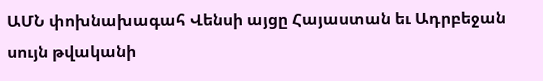ԱՄՆ փոխնախագահ Վենսի այցը Հայաստան եւ Ադրբեջան սույն թվականի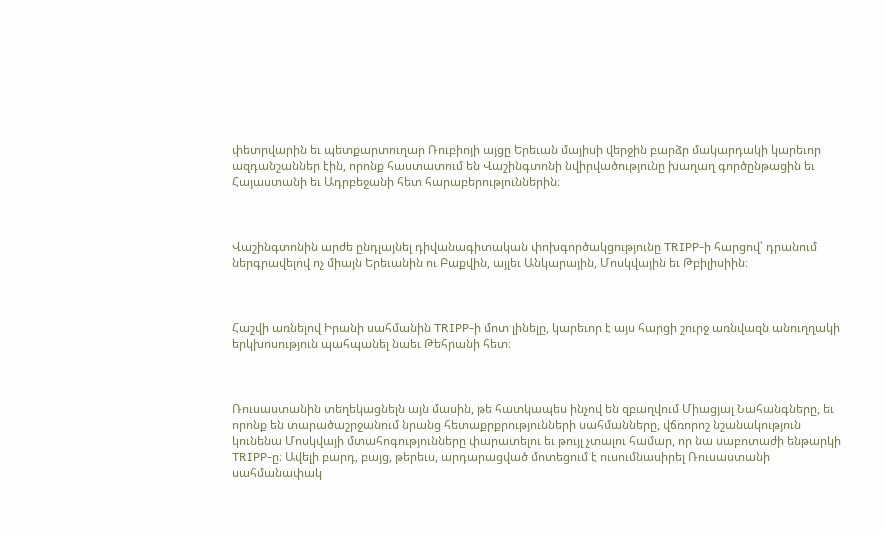փետրվարին եւ պետքարտուղար Ռուբիոյի այցը Երեւան մայիսի վերջին բարձր մակարդակի կարեւոր ազդանշաններ էին, որոնք հաստատում են Վաշինգտոնի նվիրվածությունը խաղաղ գործընթացին եւ Հայաստանի եւ Ադրբեջանի հետ հարաբերություններին։



Վաշինգտոնին արժե ընդլայնել դիվանագիտական փոխգործակցությունը TRIPP-ի հարցով՝ դրանում ներգրավելով ոչ միայն Երեւանին ու Բաքվին, այլեւ Անկարային, Մոսկվային եւ Թբիլիսիին։



Հաշվի առնելով Իրանի սահմանին TRIPP-ի մոտ լինելը, կարեւոր է այս հարցի շուրջ առնվազն անուղղակի երկխոսություն պահպանել նաեւ Թեհրանի հետ։



Ռուսաստանին տեղեկացնելն այն մասին, թե հատկապես ինչով են զբաղվում Միացյալ Նահանգները, եւ որոնք են տարածաշրջանում նրանց հետաքրքրությունների սահմանները, վճռորոշ նշանակություն կունենա Մոսկվայի մտահոգությունները փարատելու եւ թույլ չտալու համար, որ նա սաբոտաժի ենթարկի TRIPP-ը։ Ավելի բարդ, բայց, թերեւս, արդարացված մոտեցում է ուսումնասիրել Ռուսաստանի սահմանափակ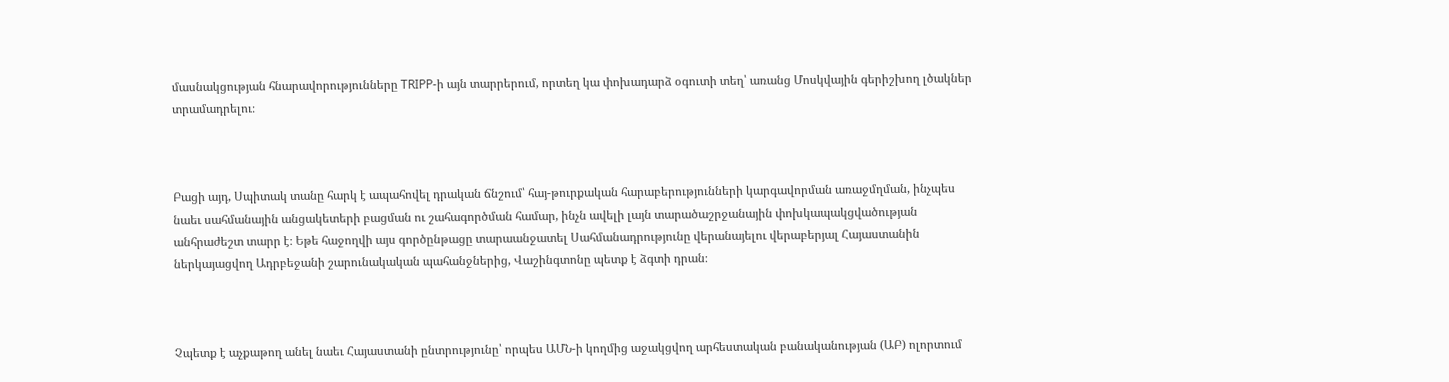մասնակցության հնարավորությունները TRIPP-ի այն տարրերում, որտեղ կա փոխադարձ օգուտի տեղ՝ առանց Մոսկվային գերիշխող լծակներ տրամադրելու։



Բացի այդ, Սպիտակ տանը հարկ է ապահովել դրական ճնշում՝ հայ-թուրքական հարաբերությունների կարգավորման առաջմղման, ինչպես նաեւ սահմանային անցակետերի բացման ու շահագործման համար, ինչն ավելի լայն տարածաշրջանային փոխկապակցվածության անհրաժեշտ տարր է։ Եթե հաջողվի այս գործընթացը տարաանջատել Սահմանադրությունը վերանայելու վերաբերյալ Հայաստանին ներկայացվող Ադրբեջանի շարունակական պահանջներից, Վաշինգտոնը պետք է ձգտի դրան։



Չպետք է աչքաթող անել նաեւ Հայաստանի ընտրությունը՝ որպես ԱՄՆ-ի կողմից աջակցվող արհեստական բանականության (ԱԲ) ոլորտում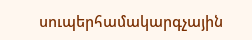սուպերհամակարգչային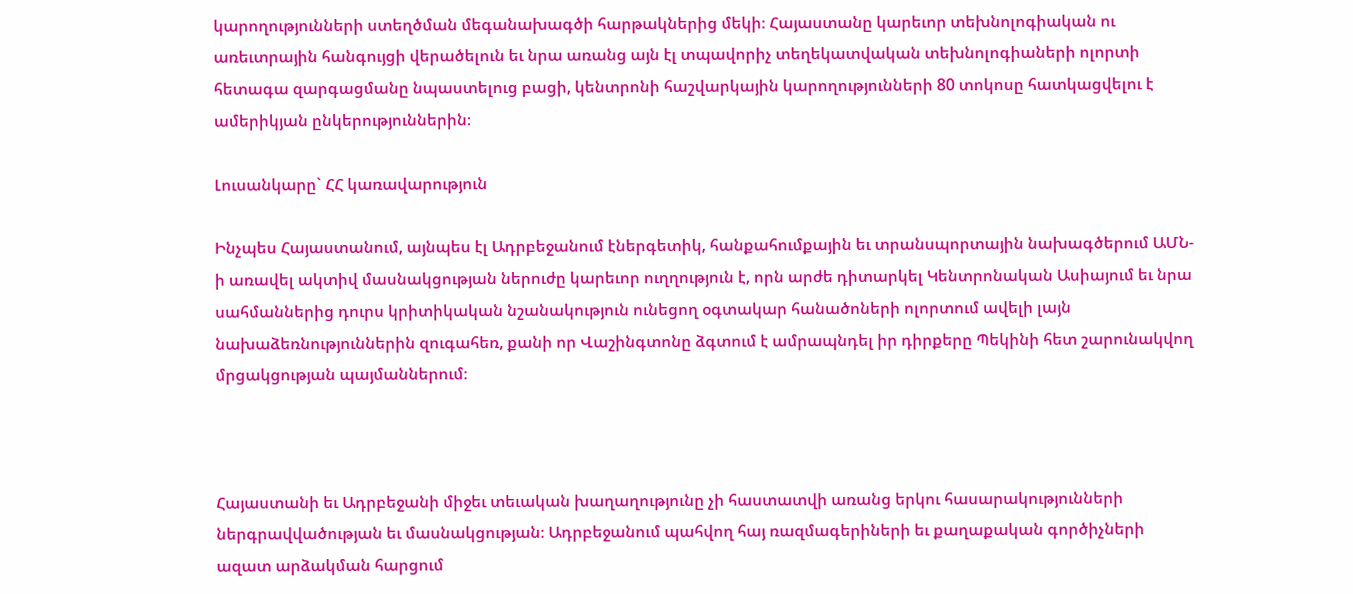կարողությունների ստեղծման մեգանախագծի հարթակներից մեկի։ Հայաստանը կարեւոր տեխնոլոգիական ու առեւտրային հանգույցի վերածելուն եւ նրա առանց այն էլ տպավորիչ տեղեկատվական տեխնոլոգիաների ոլորտի հետագա զարգացմանը նպաստելուց բացի, կենտրոնի հաշվարկային կարողությունների 80 տոկոսը հատկացվելու է ամերիկյան ընկերություններին։

Լուսանկարը` ՀՀ կառավարություն

Ինչպես Հայաստանում, այնպես էլ Ադրբեջանում էներգետիկ, հանքահումքային եւ տրանսպորտային նախագծերում ԱՄՆ-ի առավել ակտիվ մասնակցության ներուժը կարեւոր ուղղություն է, որն արժե դիտարկել Կենտրոնական Ասիայում եւ նրա սահմաններից դուրս կրիտիկական նշանակություն ունեցող օգտակար հանածոների ոլորտում ավելի լայն նախաձեռնություններին զուգահեռ, քանի որ Վաշինգտոնը ձգտում է ամրապնդել իր դիրքերը Պեկինի հետ շարունակվող մրցակցության պայմաններում։



Հայաստանի եւ Ադրբեջանի միջեւ տեւական խաղաղությունը չի հաստատվի առանց երկու հասարակությունների ներգրավվածության եւ մասնակցության։ Ադրբեջանում պահվող հայ ռազմագերիների եւ քաղաքական գործիչների ազատ արձակման հարցում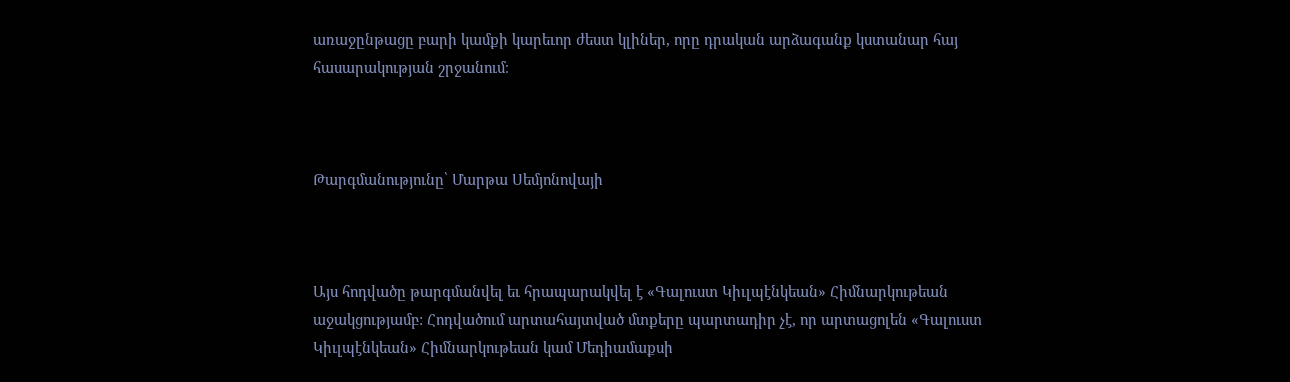առաջընթացը բարի կամքի կարեւոր ժեստ կլիներ, որը դրական արձագանք կստանար հայ հասարակության շրջանում։



Թարգմանությունը՝ Մարթա Սեմյոնովայի



Այս հոդվածը թարգմանվել եւ հրապարակվել է «Գալուստ Կիւլպէնկեան» Հիմնարկութեան աջակցությամբ: Հոդվածում արտահայտված մտքերը պարտադիր չէ, որ արտացոլեն «Գալուստ Կիւլպէնկեան» Հիմնարկութեան կամ Մեդիամաքսի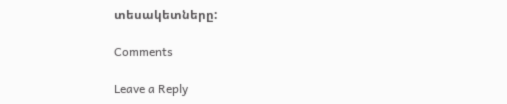տեսակետները:

Comments

Leave a Reply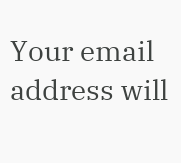Your email address will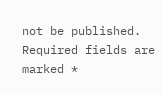not be published. Required fields are marked *